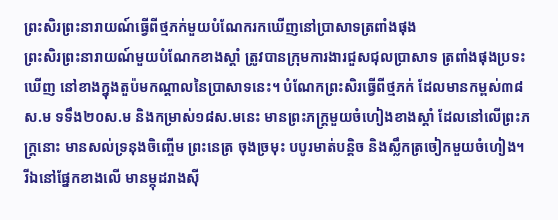ព្រះសិរព្រះនារាយណ៍ធ្វើពីថ្មភក់មួយបំណែករកឃើញនៅប្រាសាទត្រពាំងផុង
ព្រះសិរព្រះនារាយណ៍មួយបំណែកខាងស្តាំ ត្រូវបានក្រុមការងារជួសជុលប្រាសាទ ត្រពាំងផុងប្រទះឃើញ នៅខាងក្នុងតួប៉មកណ្តាលនៃប្រាសាទនេះ។ បំណែកព្រះសិរធ្វើពីថ្មភក់ ដែលមានកម្ពស់៣៨ស.ម ទទឹង២០ស.ម និងកម្រាស់១៨ស.មនេះ មានព្រះភក្ត្រមួយចំហៀងខាងស្តាំ ដែលនៅលើព្រះភក្ត្រនោះ មានសល់ទ្រនុងចិញ្ចើម ព្រះនេត្រ ចុងច្រមុះ បបូរមាត់បន្តិច និងស្លឹកត្រចៀកមួយចំហៀង។
រីឯនៅផ្នែកខាងលើ មានម្កុដរាងស៊ី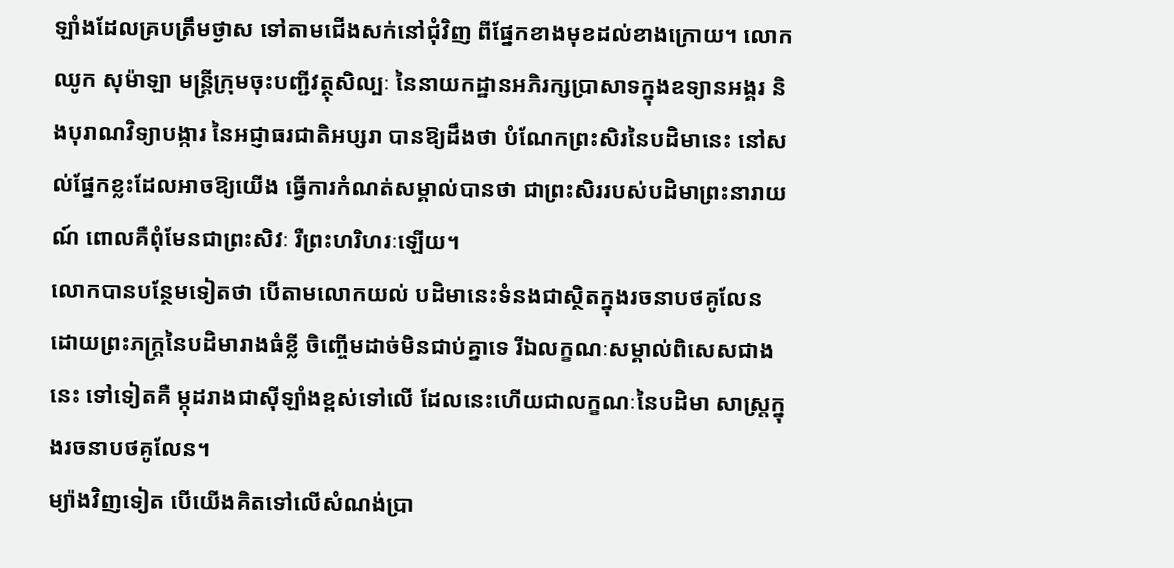ឡាំងដែលគ្របត្រឹមថ្ងាស ទៅតាមជើងសក់នៅជុំវិញ ពីផ្នែកខាងមុខដល់ខាងក្រោយ។ លោក ឈូក សុម៉ាឡា មន្ត្រីក្រុមចុះបញ្ជីវត្ថុសិល្បៈ នៃនាយកដ្ឋានអភិរក្សប្រាសាទក្នុងឧទ្យានអង្គរ និងបុរាណវិទ្យាបង្ការ នៃអជ្ញាធរជាតិអប្សរា បានឱ្យដឹងថា បំណែកព្រះសិរនៃបដិមានេះ នៅសល់ផ្នែកខ្លះដែលអាចឱ្យយើង ធ្វើការកំណត់សម្គាល់បានថា ជាព្រះសិររបស់បដិមាព្រះនារាយណ៍ ពោលគឺពុំមែនជាព្រះសិវៈ រឺព្រះហរិហរៈឡើយ។
លោកបានបន្ថែមទៀតថា បើតាមលោកយល់ បដិមានេះទំនងជាស្ថិតក្នុងរចនាបថគូលែន ដោយព្រះភក្ត្រនៃបដិមារាងធំខ្លី ចិញ្ចើមដាច់មិនជាប់គ្នាទេ រីឯលក្ខណៈសម្គាល់ពិសេសជាងនេះ ទៅទៀតគឺ ម្កុដរាងជាស៊ីឡាំងខ្ពស់ទៅលើ ដែលនេះហើយជាលក្ខណៈនៃបដិមា សាស្ត្រក្នុងរចនាបថគូលែន។
ម្យ៉ាងវិញទៀត បើយើងគិតទៅលើសំណង់ប្រា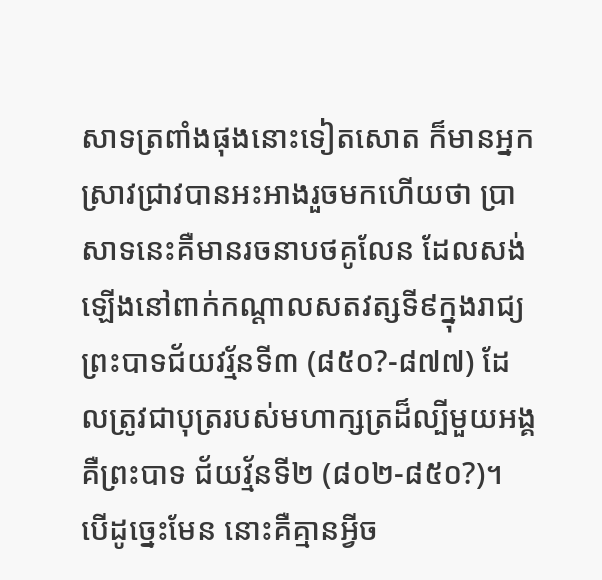សាទត្រពាំងផុងនោះទៀតសោត ក៏មានអ្នកស្រាវជ្រាវបានអះអាងរួចមកហើយថា ប្រាសាទនេះគឺមានរចនាបថគូលែន ដែលសង់ឡើងនៅពាក់កណ្តាលសតវត្សទី៩ក្នុងរាជ្យព្រះបាទជ័យវរ្ម័នទី៣ (៨៥០?-៨៧៧) ដែលត្រូវជាបុត្ររបស់មហាក្សត្រដ៏ល្បីមួយអង្គគឺព្រះបាទ ជ័យវ្ម័នទី២ (៨០២-៨៥០?)។
បើដូច្នេះមែន នោះគឺគ្មានអ្វីច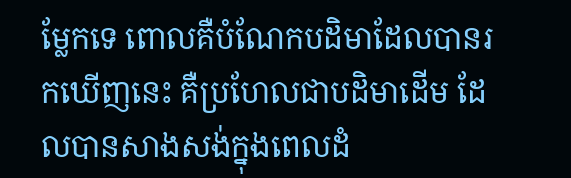ម្លែកទេ ពោលគឺបំណែកបដិមាដែលបានរកឃើញនេះ គឺប្រហែលជាបដិមាដើម ដែលបានសាងសង់ក្នុងពេលដំ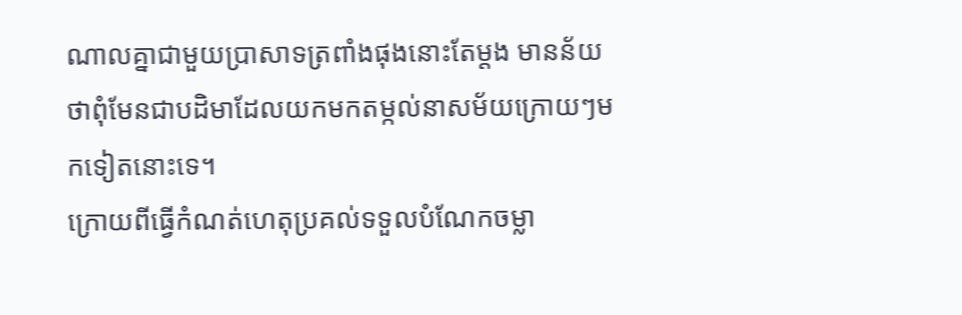ណាលគ្នាជាមួយប្រាសាទត្រពាំងផុងនោះតែម្តង មានន័យថាពុំមែនជាបដិមាដែលយកមកតម្កល់នាសម័យក្រោយៗមកទៀតនោះទេ។
ក្រោយពីធ្វើកំណត់ហេតុប្រគល់ទទួលបំណែកចម្លា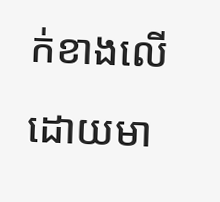ក់ខាងលើ ដោយមា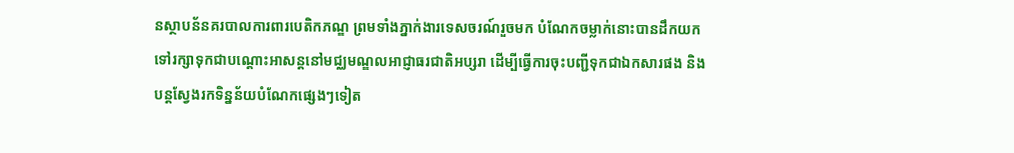នស្ថាបន័នគរបាលការពារបេតិកភណ្ឌ ព្រមទាំងភ្នាក់ងារទេសចរណ៍រួចមក បំណែកចម្លាក់នោះបានដឹកយកទៅរក្សាទុកជាបណ្តោះអាសន្តនៅមជ្ឈមណ្ឌលអាជ្ញាធរជាតិអប្សរា ដើម្បីធ្វើការចុះបញ្ជីទុកជាឯកសារផង និងបន្តស្វែងរកទិន្នន័យបំណែកផ្សេងៗទៀត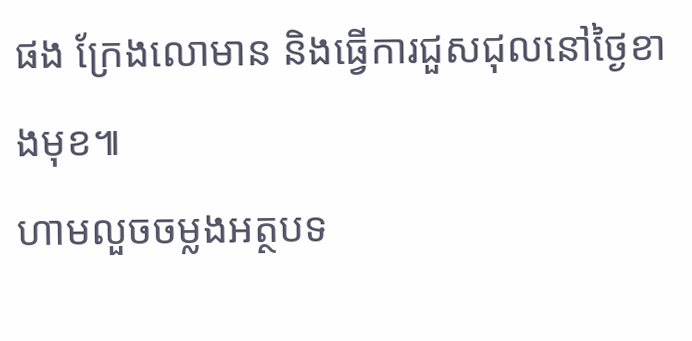ផង ក្រែងលោមាន និងធ្វើការជួសជុលនៅថ្ងៃខាងមុខ៕
ហាមលួចចម្លងអត្ថបទ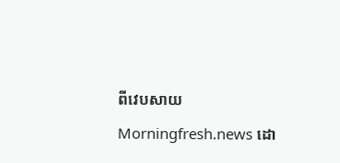ពីវេបសាយ Morningfresh.news ដោ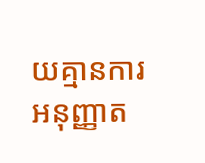យគ្មានការអនុញ្ញាត